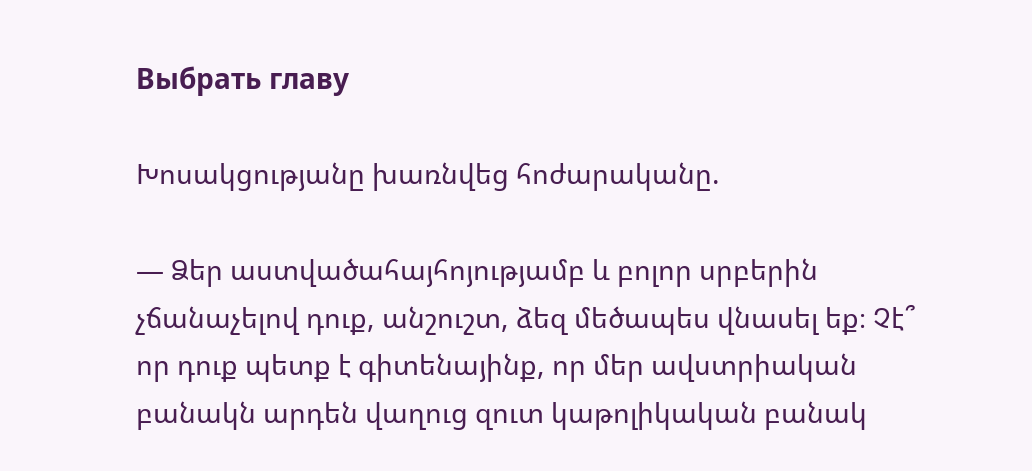Выбрать главу

Խոսակցությանը խառնվեց հոժարականը.

— Ձեր աստվածահայհոյությամբ և բոլոր սրբերին չճանաչելով դուք, անշուշտ, ձեզ մեծապես վնասել եք։ Չէ՞ որ դուք պետք է գիտենայինք, որ մեր ավստրիական բանակն արդեն վաղուց զուտ կաթոլիկական բանակ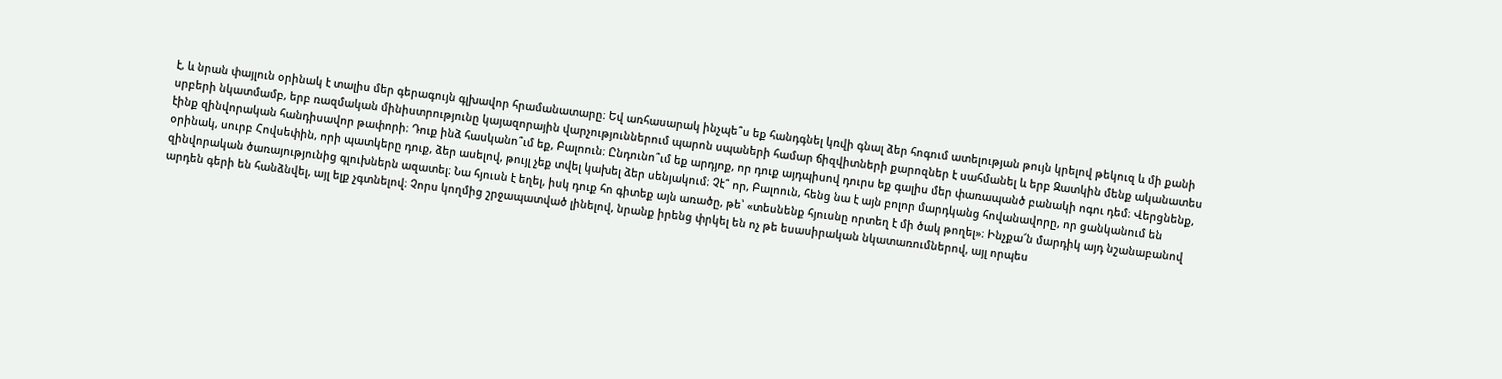է, և նրան փայլուն օրինակ է տալիս մեր գերագույն գլխավոր հրամանատարը։ Եվ առհասարակ ինչպե՞ս եք հանդգնել կռվի գնալ ձեր հոգում ատելության թույն կրելով թեկուզ և մի քանի սրբերի նկատմամբ, երբ ռազմական մինիստրությունը կայազորային վարչություններում պարոն սպաների համար ճիզվիտների քարոզներ է սահմանել և երբ Զատկին մենք ականատես էինք զինվորական հանդիսավոր թափորի։ Դուք ինձ հասկանո՞ւմ եք, Բալոուն։ Ընդունո՞ւմ եք արդյոք, որ դուք այդպիսով դուրս եք գալիս մեր փառապանծ բանակի ոգու դեմ։ Վերցնենք, օրինակ, սուրբ Հովսեփին, որի պատկերը դուք, ձեր ասելով, թույլ չեք տվել կախել ձեր սենյակում։ Չէ՞ որ, Բալոուն, հենց նա է այն բոլոր մարդկանց հովանավորը, որ ցանկանում են զինվորական ծառայությունից գլուխներն ազատել։ Նա հյուսն է եղել, իսկ դուք հո գիտեք այն առածը, թե՝ «տեսնենք հյուսնը որտեղ է մի ծակ թողել»։ Ինչքա՜ն մարդիկ այդ նշանաբանով արդեն գերի են հանձնվել, այլ ելք չգտնելով։ Չորս կողմից շրջապատված լինելով, նրանք իրենց փրկել են ոչ թե եսասիրական նկատառումներով, այլ որպես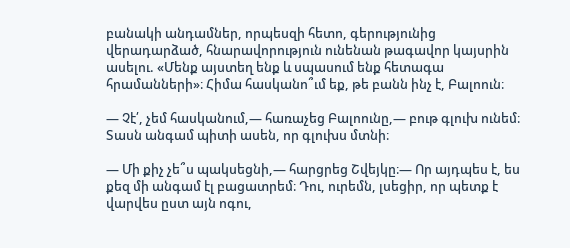բանակի անդամներ, որպեսզի հետո, գերությունից վերադարձած, հնարավորություն ունենան թագավոր կայսրին ասելու. «Մենք այստեղ ենք և սպասում ենք հետագա հրամանների»։ Հիմա հասկանո՞ւմ եք, թե բանն ինչ է, Բալոուն։

— Չէ՛, չեմ հասկանում,— հառաչեց Բալոունը,— բութ գլուխ ունեմ։ Տասն անգամ պիտի ասեն, որ գլուխս մտնի։

— Մի քիչ չե՞ս պակսեցնի,— հարցրեց Շվեյկը։— Որ այդպես է, ես քեզ մի անգամ էլ բացատրեմ։ Դու, ուրեմն, լսեցիր, որ պետք է վարվես ըստ այն ոգու,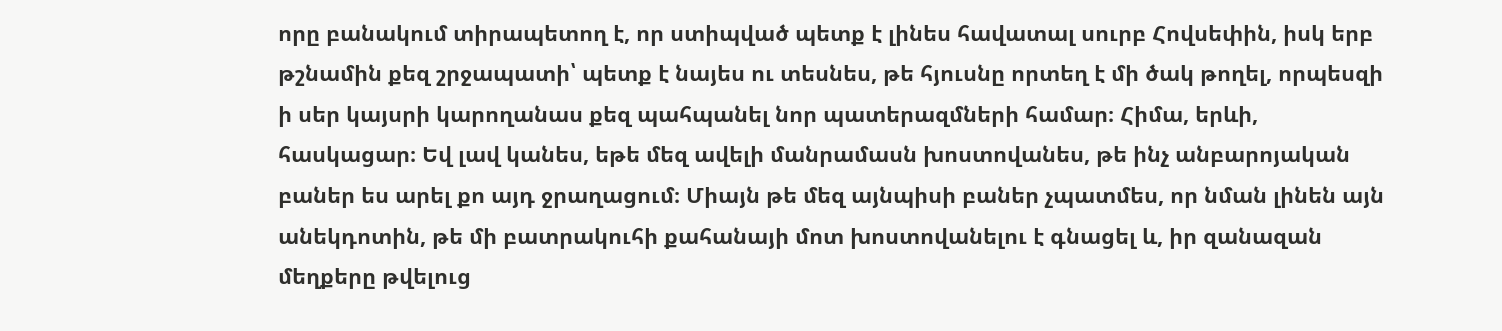որը բանակում տիրապետող է, որ ստիպված պետք է լինես հավատալ սուրբ Հովսեփին, իսկ երբ թշնամին քեզ շրջապատի՝ պետք է նայես ու տեսնես, թե հյուսնը որտեղ է մի ծակ թողել, որպեսզի ի սեր կայսրի կարողանաս քեզ պահպանել նոր պատերազմների համար։ Հիմա, երևի, հասկացար։ Եվ լավ կանես, եթե մեզ ավելի մանրամասն խոստովանես, թե ինչ անբարոյական բաներ ես արել քո այդ ջրաղացում։ Միայն թե մեզ այնպիսի բաներ չպատմես, որ նման լինեն այն անեկդոտին, թե մի բատրակուհի քահանայի մոտ խոստովանելու է գնացել և, իր զանազան մեղքերը թվելուց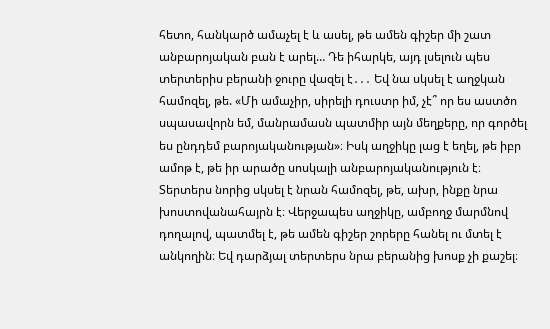հետո, հանկարծ ամաչել է և ասել, թե ամեն գիշեր մի շատ անբարոյական բան է արել… Դե իհարկե, այդ լսելուն պես տերտերիս բերանի ջուրը վազել է․․․ Եվ նա սկսել է աղջկան համոզել, թե. «Մի ամաչիր, սիրելի դուստր իմ, չէ՞ որ ես աստծո սպասավորն եմ, մանրամասն պատմիր այն մեղքերը, որ գործել ես ընդդեմ բարոյականության»։ Իսկ աղջիկը լաց է եղել, թե իբր ամոթ է, թե իր արածը սոսկալի անբարոյականություն է։ Տերտերս նորից սկսել է նրան համոզել, թե, ախր, ինքը նրա խոստովանահայրն է։ Վերջապես աղջիկը, ամբողջ մարմնով դողալով, պատմել է, թե ամեն գիշեր շորերը հանել ու մտել է անկողին։ Եվ դարձյալ տերտերս նրա բերանից խոսք չի քաշել։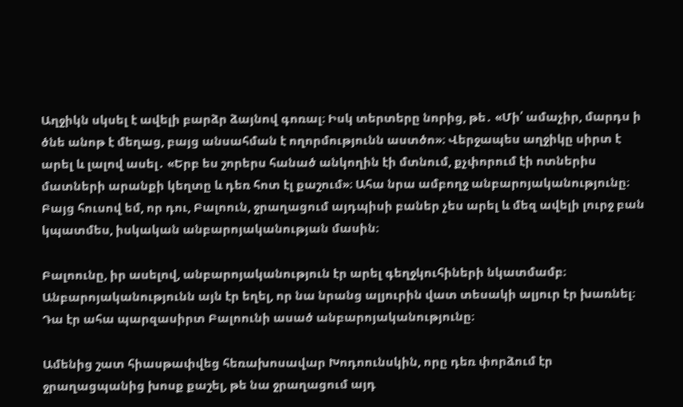Աղջիկն սկսել է ավելի բարձր ձայնով գոռալ։ Իսկ տերտերը նորից, թե․ «Մի՛ ամաչիր, մարդս ի ծնե անոթ է մեղաց, բայց անսահման է ողորմությունն աստծո»։ Վերջապես աղջիկը սիրտ է արել և լալով ասել․ «Երբ ես շորերս հանած անկողին էի մտնում, քչփորում էի ոտներիս մատների արանքի կեղտը և դեռ հոտ էլ քաշում»։ Ահա նրա ամբողջ անբարոյականությունը։ Բայց հուսով եմ, որ դու, Բալոուն, ջրաղացում այդպիսի բաներ չես արել և մեզ ավելի լուրջ բան կպատմես, իսկական անբարոյականության մասին։

Բալոունը, իր ասելով, անբարոյականություն էր արել գեղջկուհիների նկատմամբ։ Անբարոյականությունն այն էր եղել, որ նա նրանց ալյուրին վատ տեսակի ալյուր էր խառնել։ Դա էր ահա պարզասիրտ Բալոունի ասած անբարոյականությունը։

Ամենից շատ հիասթափվեց հեռախոսավար Խոդոունսկին, որը դեռ փորձում էր ջրաղացպանից խոսք քաշել, թե նա ջրաղացում այդ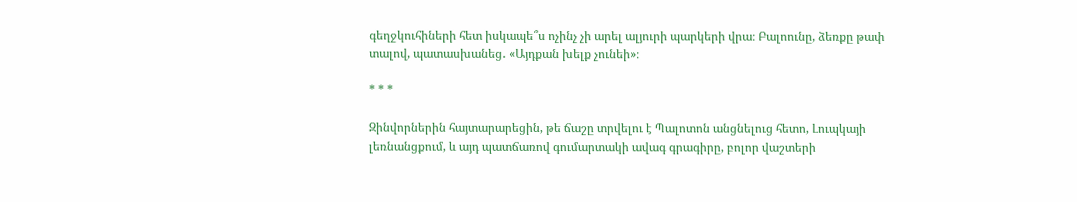գեղջկուհիների հետ իսկապե՞ս ոչինչ չի արել ալյուրի պարկերի վրա։ Բալոունը, ձեռքը թափ տալով, պատասխանեց․ «Այդքան խելք չունեի»։

* * *

Զինվորներին հայտարարեցին, թե ճաշը տրվելու է Պալոտոն անցնելուց հետո, Լուպկայի լեռնանցքում, և այդ պատճառով գումարտակի ավագ գրագիրը, բոլոր վաշտերի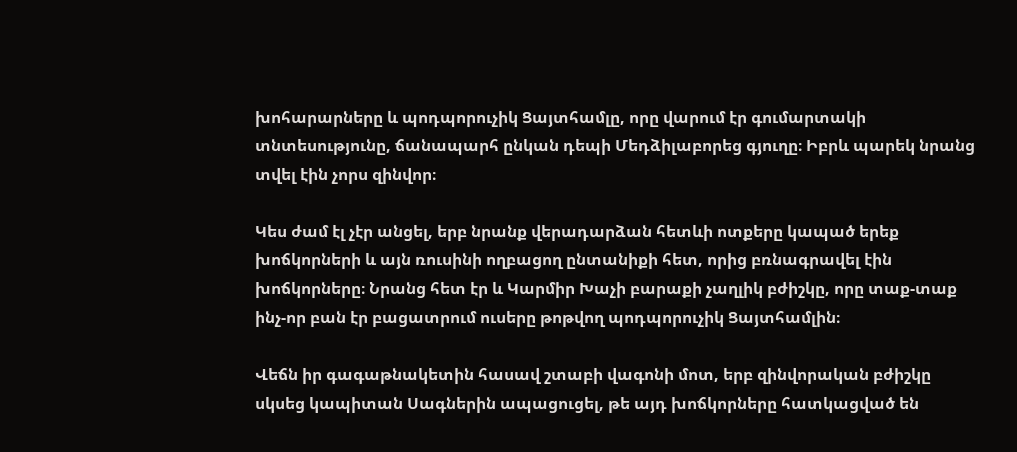խոհարարները և պոդպորուչիկ Ցայտհամլը, որը վարում էր գումարտակի տնտեսությունը, ճանապարհ ընկան դեպի Մեդձիլաբորեց գյուղը։ Իբրև պարեկ նրանց տվել էին չորս զինվոր։

Կես ժամ էլ չէր անցել, երբ նրանք վերադարձան հետևի ոտքերը կապած երեք խոճկորների և այն ռուսինի ողբացող ընտանիքի հետ, որից բռնագրավել էին խոճկորները։ Նրանց հետ էր և Կարմիր Խաչի բարաքի չաղլիկ բժիշկը, որը տաք-տաք ինչ-որ բան էր բացատրում ուսերը թոթվող պոդպորուչիկ Ցայտհամլին։

Վեճն իր գագաթնակետին հասավ շտաբի վագոնի մոտ, երբ զինվորական բժիշկը սկսեց կապիտան Սագներին ապացուցել, թե այդ խոճկորները հատկացված են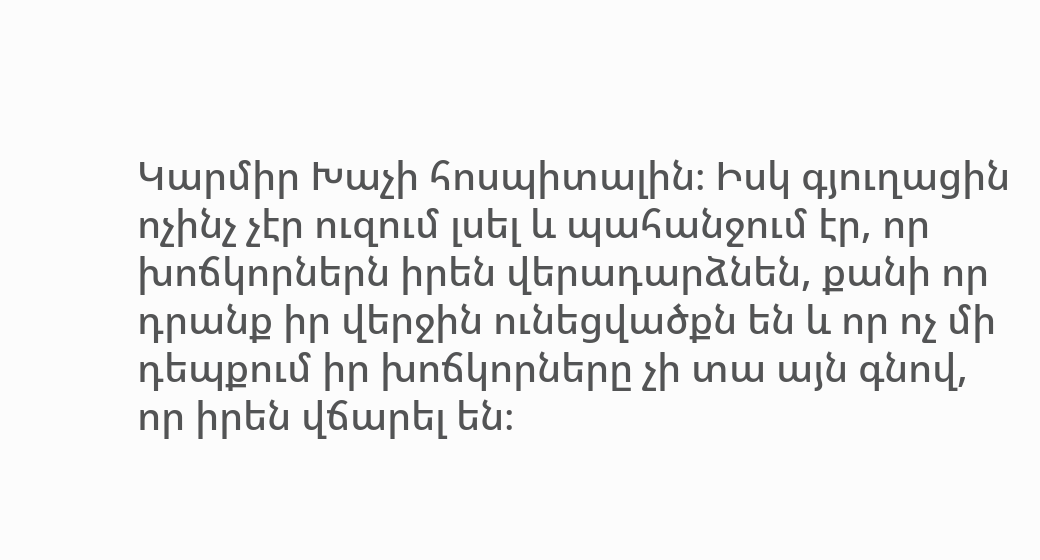Կարմիր Խաչի հոսպիտալին։ Իսկ գյուղացին ոչինչ չէր ուզում լսել և պահանջում էր, որ խոճկորներն իրեն վերադարձնեն, քանի որ դրանք իր վերջին ունեցվածքն են և որ ոչ մի դեպքում իր խոճկորները չի տա այն գնով, որ իրեն վճարել են։